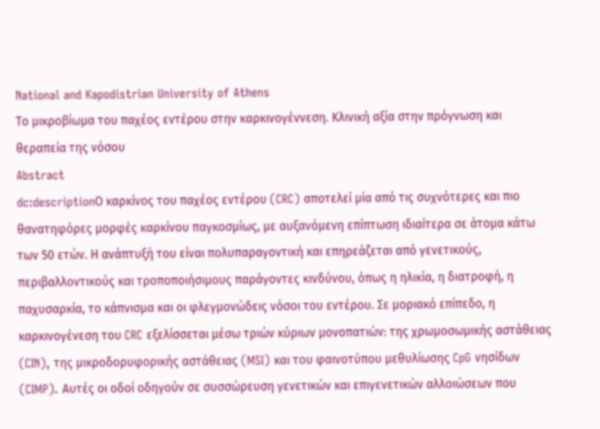National and Kapodistrian University of Athens
Το μικροβίωμα του παχέος εντέρου στην καρκινογέννεση. Κλινική αξία στην πρόγνωση και θεραπεία της νόσου
Abstract
dc:descriptionΟ καρκίνος του παχέος εντέρου (CRC) αποτελεί μία από τις συχνότερες και πιο θανατηφόρες μορφές καρκίνου παγκοσμίως, με αυξανόμενη επίπτωση ιδιαίτερα σε άτομα κάτω των 50 ετών. Η ανάπτυξή του είναι πολυπαραγοντική και επηρεάζεται από γενετικούς, περιβαλλοντικούς και τροποποιήσιμους παράγοντες κινδύνου, όπως η ηλικία, η διατροφή, η παχυσαρκία, το κάπνισμα και οι φλεγμονώδεις νόσοι του εντέρου. Σε μοριακό επίπεδο, η καρκινογένεση του CRC εξελίσσεται μέσω τριών κύριων μονοπατιών: της χρωμοσωμικής αστάθειας (CIN), της μικροδορυφορικής αστάθειας (MSI) και του φαινοτύπου μεθυλίωσης CpG νησίδων (CIMP). Αυτές οι οδοί οδηγούν σε συσσώρευση γενετικών και επιγενετικών αλλοιώσεων που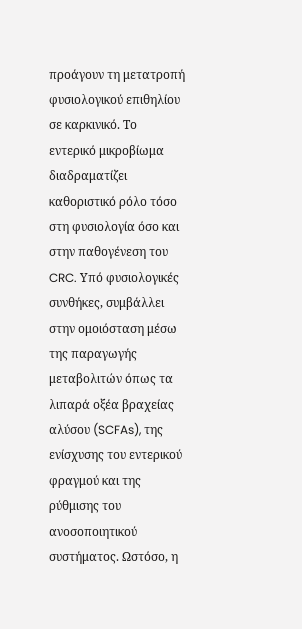προάγουν τη μετατροπή φυσιολογικού επιθηλίου σε καρκινικό. Το εντερικό μικροβίωμα διαδραματίζει καθοριστικό ρόλο τόσο στη φυσιολογία όσο και στην παθογένεση του CRC. Υπό φυσιολογικές συνθήκες, συμβάλλει στην ομοιόσταση μέσω της παραγωγής μεταβολιτών όπως τα λιπαρά οξέα βραχείας αλύσου (SCFAs), της ενίσχυσης του εντερικού φραγμού και της ρύθμισης του ανοσοποιητικού συστήματος. Ωστόσο, η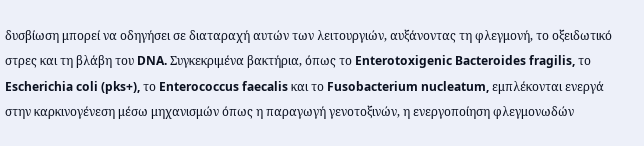δυσβίωση μπορεί να οδηγήσει σε διαταραχή αυτών των λειτουργιών, αυξάνοντας τη φλεγμονή, το οξειδωτικό στρες και τη βλάβη του DNA. Συγκεκριμένα βακτήρια, όπως το Enterotoxigenic Bacteroides fragilis, το Escherichia coli (pks+), το Enterococcus faecalis και το Fusobacterium nucleatum, εμπλέκονται ενεργά στην καρκινογένεση μέσω μηχανισμών όπως η παραγωγή γενοτοξινών, η ενεργοποίηση φλεγμονωδών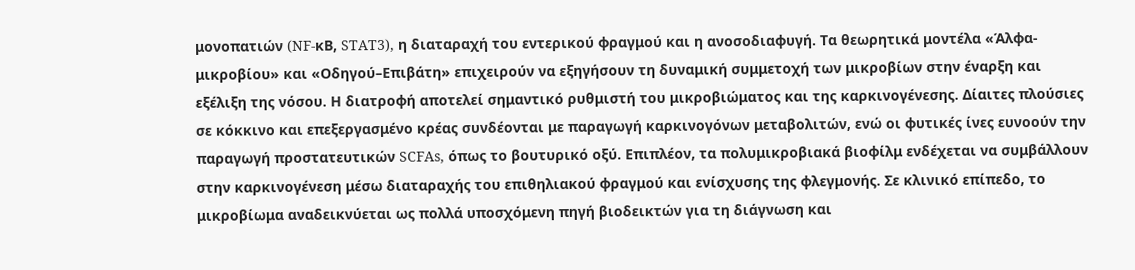μονοπατιών (NF-κB, STAT3), η διαταραχή του εντερικού φραγμού και η ανοσοδιαφυγή. Τα θεωρητικά μοντέλα «Άλφα-μικροβίου» και «Οδηγού–Επιβάτη» επιχειρούν να εξηγήσουν τη δυναμική συμμετοχή των μικροβίων στην έναρξη και εξέλιξη της νόσου. Η διατροφή αποτελεί σημαντικό ρυθμιστή του μικροβιώματος και της καρκινογένεσης. Δίαιτες πλούσιες σε κόκκινο και επεξεργασμένο κρέας συνδέονται με παραγωγή καρκινογόνων μεταβολιτών, ενώ οι φυτικές ίνες ευνοούν την παραγωγή προστατευτικών SCFAs, όπως το βουτυρικό οξύ. Επιπλέον, τα πολυμικροβιακά βιοφίλμ ενδέχεται να συμβάλλουν στην καρκινογένεση μέσω διαταραχής του επιθηλιακού φραγμού και ενίσχυσης της φλεγμονής. Σε κλινικό επίπεδο, το μικροβίωμα αναδεικνύεται ως πολλά υποσχόμενη πηγή βιοδεικτών για τη διάγνωση και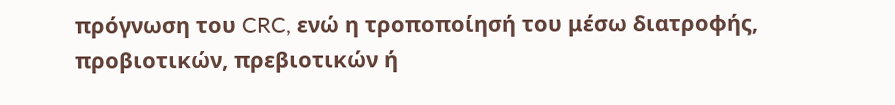πρόγνωση του CRC, ενώ η τροποποίησή του μέσω διατροφής, προβιοτικών, πρεβιοτικών ή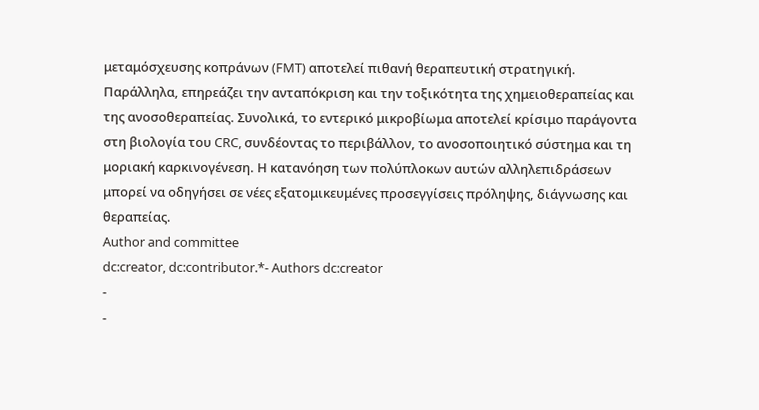μεταμόσχευσης κοπράνων (FMT) αποτελεί πιθανή θεραπευτική στρατηγική. Παράλληλα, επηρεάζει την ανταπόκριση και την τοξικότητα της χημειοθεραπείας και της ανοσοθεραπείας. Συνολικά, το εντερικό μικροβίωμα αποτελεί κρίσιμο παράγοντα στη βιολογία του CRC, συνδέοντας το περιβάλλον, το ανοσοποιητικό σύστημα και τη μοριακή καρκινογένεση. Η κατανόηση των πολύπλοκων αυτών αλληλεπιδράσεων μπορεί να οδηγήσει σε νέες εξατομικευμένες προσεγγίσεις πρόληψης, διάγνωσης και θεραπείας.
Author and committee
dc:creator, dc:contributor.*- Authors dc:creator
-
-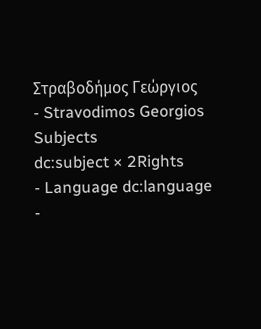Στραβοδήμος Γεώργιος
- Stravodimos Georgios
Subjects
dc:subject × 2Rights
- Language dc:language
-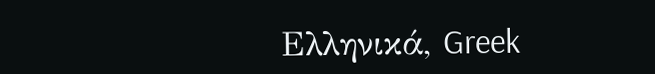Ελληνικά, Greek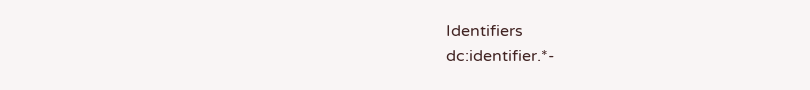Identifiers
dc:identifier.*-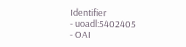Identifier
- uoadl:5402405
- OAI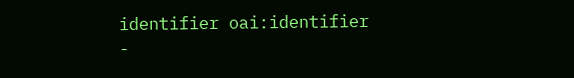identifier oai:identifier
-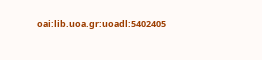oai:lib.uoa.gr:uoadl:5402405